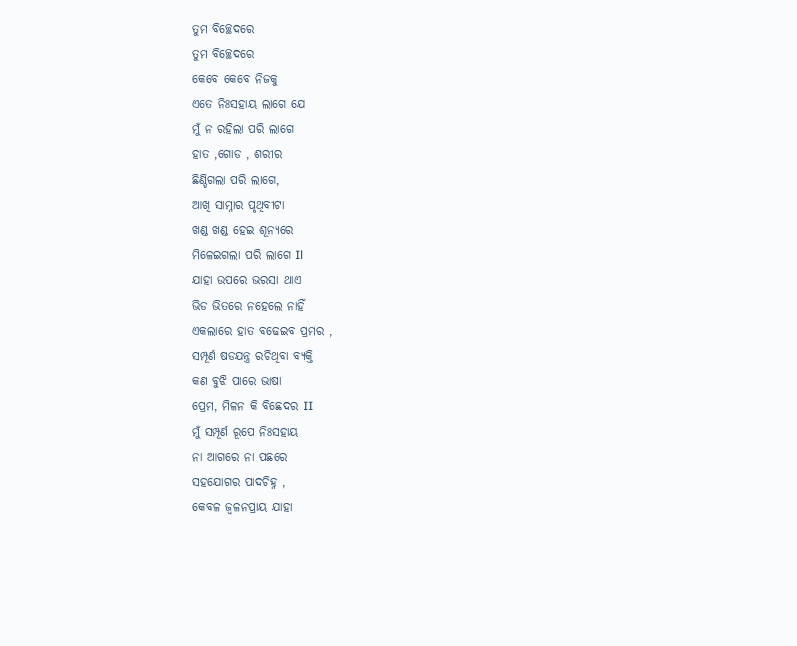ତୁମ ବିଚ୍ଛେଦରେ
ତୁମ ବିଚ୍ଛେଦରେ
କେବେ କେବେ ନିଜକୁ
ଏତେ ନିଃସହାୟ ଲାଗେ ଯେ
ମୁଁ ନ ରହିଲା ପରି ଲାଗେ
ହାତ ,ଗୋଡ , ଶରୀର
ଛିଣ୍ଡିଗଲା ପରି ଲାଗେ,
ଆଖି ସାମ୍ନାର ପୃଥିବୀଟା
ଖଣ୍ଡ ଖଣ୍ଡ ହେଇ ଶୂନ୍ୟରେ
ମିଳେଇଗଲା ପରି ଲାଗେ Il
ଯାହା ଉପରେ ଭରସା ଥାଏ
ଭିଡ ଭିତରେ ନହେଲେ ନାହିଁ
ଏକଲାରେ ହାତ ବଢେଇବ ପ୍ରମର ,
ସମ୍ପୂର୍ଣ ଷଡଯନ୍ତ୍ର ରଚିଥିବା ବ୍ୟକ୍ତି
କଣ ବୁଝି ପାରେ ଭାଷା
ପ୍ରେମ, ମିଳନ କି ବିଛେଦର II
ମୁଁ ସମ୍ପୂର୍ଣ ରୂପେ ନିଃସହାୟ
ନା ଆଗରେ ନା ପଛରେ
ସହଯୋଗର ପାଦଚିହ୍ନ ,
କେବଳ ଜ୍ଵଳନପ୍ରାୟ ଯାହା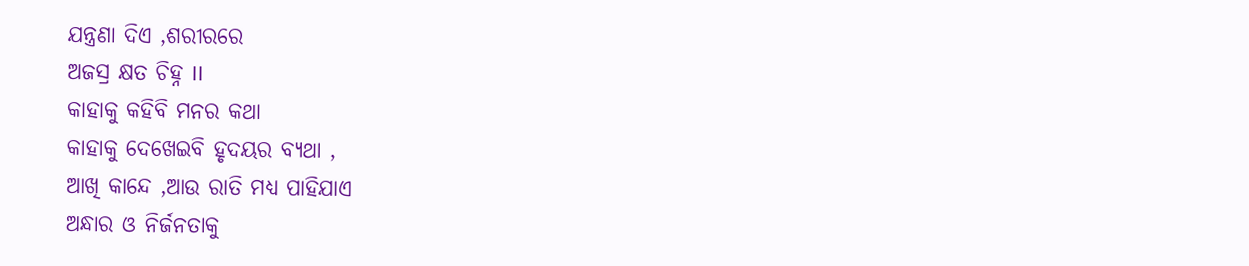ଯନ୍ତ୍ରଣା ଦିଏ ,ଶରୀରରେ
ଅଜସ୍ର କ୍ଷତ ଚିହ୍ନ II
କାହାକୁ କହିବି ମନର କଥା
କାହାକୁ ଦେଖେଇବି ହୃଦୟର ବ୍ୟଥା ,
ଆଖି କାନ୍ଦେ ,ଆଉ ରାତି ମଧ୍ୟ ପାହିଯାଏ
ଅନ୍ଧାର ଓ ନିର୍ଜନତାକୁ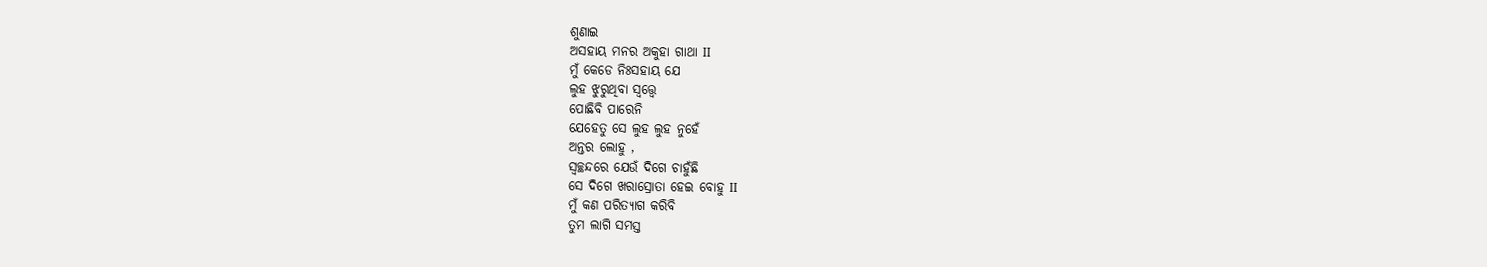ଶୁଣାଇ
ଅସହାୟ ମନର ଅକୁହା ଗାଥା II
ମୁଁ କେଡେ ନିଃସହାୟ ଯେ
ଲୁହ ଝୁରୁଥିବା ସ୍ଵତ୍ତ୍ୱେ
ପୋଛିବି ପାରେନି
ଯେହେତୁ ସେ ଲୁହ ଲୁହ ନୁହେଁ
ଅନ୍ତର ଲୋହୁ ,
ସ୍ବଚ୍ଛନ୍ଦରେ ଯେଉଁ ଦିଗେ ଚାହୁଁଛି
ସେ ଦିଗେ ଖରାସ୍ରୋତା ହେଇ ବୋହୁ II
ମୁଁ କଣ ପରିତ୍ୟାଗ କରିବି
ତୁମ ଲାଗି ସମସ୍ତ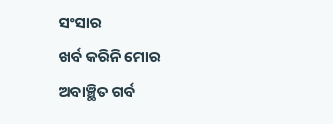ସଂସାର
ଖର୍ବ କରିନି ମୋର
ଅବାଞ୍ଛିତ ଗର୍ବ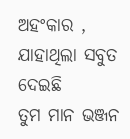ଅହଂକାର ,
ଯାହାଥିଲା ସବୁତ ଦେଇଛି
ତୁମ ମାନ ଭଞ୍ଜନ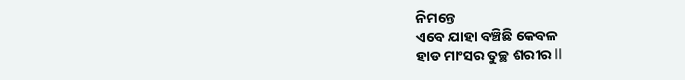ନିମନ୍ତେ
ଏବେ ଯାହା ବଞ୍ଚିଛି କେବଳ
ହାଡ ମାଂସର ତୁଚ୍ଛ ଶରୀର II